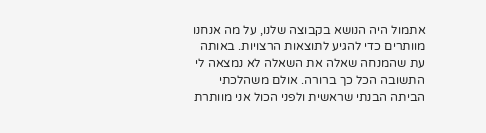אתמול היה הנושא בקבוצה שלנו, על מה אנחנו מוותרים כדי להגיע לתוצאות הרצויות. באותה עת שהמנחה שאלה את השאלה לא נמצאה לי התשובה הכל כך ברורה. אולם משהלכתי הביתה הבנתי שראשית ולפני הכול אני מוותרת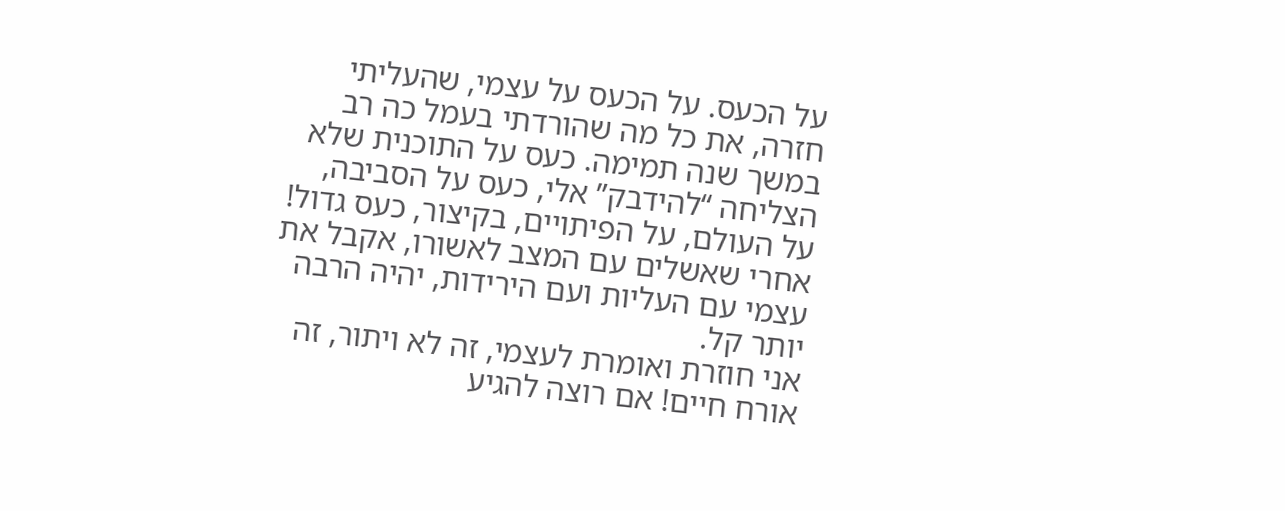על הכעס. על הכעס על עצמי, שהעליתי חזרה, את כל מה שהורדתי בעמל כה רב במשך שנה תמימה. כעס על התוכנית שלא הצליחה “להידבק” אלי, כעס על הסביבה, על העולם, על הפיתויים, בקיצור, כעס גדול!
אחרי שאשלים עם המצב לאשורו, אקבל את עצמי עם העליות ועם הירידות, יהיה הרבה יותר קל.
אני חוזרת ואומרת לעצמי, זה לא ויתור, זה אורח חיים! אם רוצה להגיע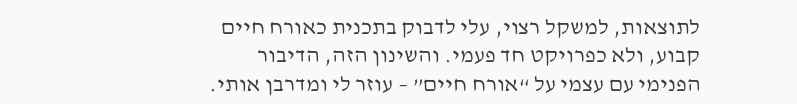לתוצאות, למשקל רצוי, עלי לדבוק בתכנית כאורח חיים קבוע, ולא כפרויקט חד פעמי. והשינון הזה, הדיבור הפנימי עם עצמי על “אורח חיים” – עוזר לי ומדרבן אותי.